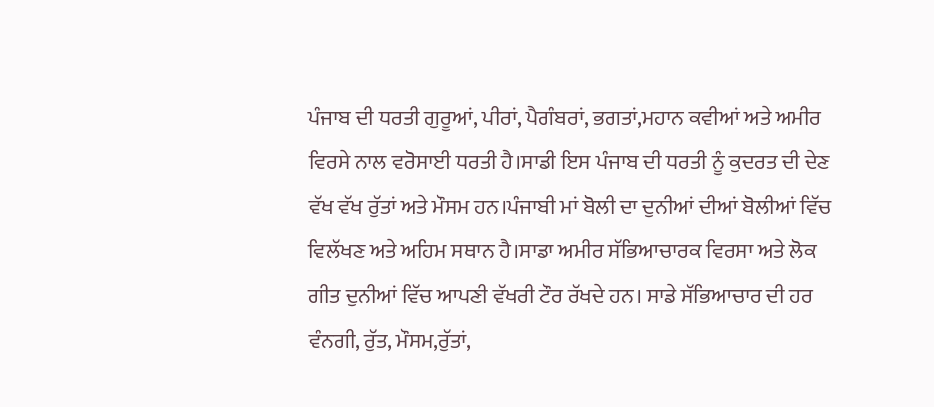ਪੰਜਾਬ ਦੀ ਧਰਤੀ ਗੁਰੂਆਂ, ਪੀਰਾਂ, ਪੈਗੰਬਰਾਂ, ਭਗਤਾਂ,ਮਹਾਨ ਕਵੀਆਂ ਅਤੇ ਅਮੀਰ ਵਿਰਸੇ ਨਾਲ ਵਰੋਸਾਈ ਧਰਤੀ ਹੈ।ਸਾਡੀ ਇਸ ਪੰਜਾਬ ਦੀ ਧਰਤੀ ਨੂੰ ਕੁਦਰਤ ਦੀ ਦੇਣ ਵੱਖ ਵੱਖ ਰੁੱਤਾਂ ਅਤੇ ਮੌਸਮ ਹਨ।ਪੰਜਾਬੀ ਮਾਂ ਬੋਲੀ ਦਾ ਦੁਨੀਆਂ ਦੀਆਂ ਬੋਲੀਆਂ ਵਿੱਚ ਵਿਲੱਖਣ ਅਤੇ ਅਹਿਮ ਸਥਾਨ ਹੈ।ਸਾਡਾ ਅਮੀਰ ਸੱਭਿਆਚਾਰਕ ਵਿਰਸਾ ਅਤੇ ਲੋਕ ਗੀਤ ਦੁਨੀਆਂ ਵਿੱਚ ਆਪਣੀ ਵੱਖਰੀ ਟੌਰ ਰੱਖਦੇ ਹਨ। ਸਾਡੇ ਸੱਭਿਆਚਾਰ ਦੀ ਹਰ ਵੰਨਗੀ, ਰੁੱਤ, ਮੌਸਮ,ਰੁੱਤਾਂ,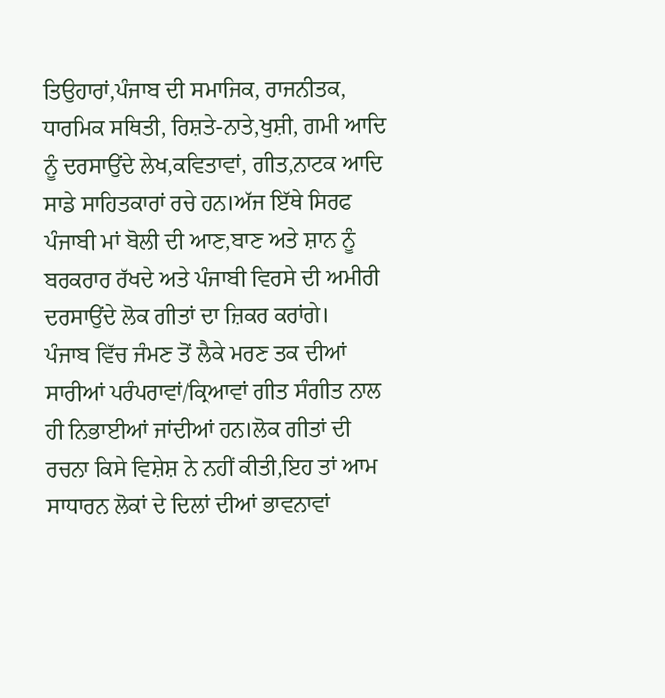ਤਿਉਹਾਰਾਂ,ਪੰਜਾਬ ਦੀ ਸਮਾਜਿਕ, ਰਾਜਨੀਤਕ, ਧਾਰਮਿਕ ਸਥਿਤੀ, ਰਿਸ਼ਤੇ-ਨਾਤੇ,ਖੁਸ਼ੀ, ਗਮੀ ਆਦਿ ਨੂੰ ਦਰਸਾਉਂਦੇ ਲੇਖ,ਕਵਿਤਾਵਾਂ, ਗੀਤ,ਨਾਟਕ ਆਦਿ ਸਾਡੇ ਸਾਹਿਤਕਾਰਾਂ ਰਚੇ ਹਨ।ਅੱਜ ਇੱਥੇ ਸਿਰਫ ਪੰਜਾਬੀ ਮਾਂ ਬੋਲੀ ਦੀ ਆਣ,ਬਾਣ ਅਤੇ ਸ਼ਾਨ ਨੂੰ ਬਰਕਰਾਰ ਰੱਖਦੇ ਅਤੇ ਪੰਜਾਬੀ ਵਿਰਸੇ ਦੀ ਅਮੀਰੀ ਦਰਸਾਉਂਦੇ ਲੋਕ ਗੀਤਾਂ ਦਾ ਜ਼ਿਕਰ ਕਰਾਂਗੇ।
ਪੰਜਾਬ ਵਿੱਚ ਜੰਮਣ ਤੋਂ ਲੈਕੇ ਮਰਣ ਤਕ ਦੀਆਂ ਸਾਰੀਆਂ ਪਰੰਪਰਾਵਾਂ/ਕ੍ਰਿਆਵਾਂ ਗੀਤ ਸੰਗੀਤ ਨਾਲ ਹੀ ਨਿਭਾਈਆਂ ਜਾਂਦੀਆਂ ਹਨ।ਲੋਕ ਗੀਤਾਂ ਦੀ ਰਚਨਾ ਕਿਸੇ ਵਿਸ਼ੇਸ਼ ਨੇ ਨਹੀਂ ਕੀਤੀ,ਇਹ ਤਾਂ ਆਮ ਸਾਧਾਰਨ ਲੋਕਾਂ ਦੇ ਦਿਲਾਂ ਦੀਆਂ ਭਾਵਨਾਵਾਂ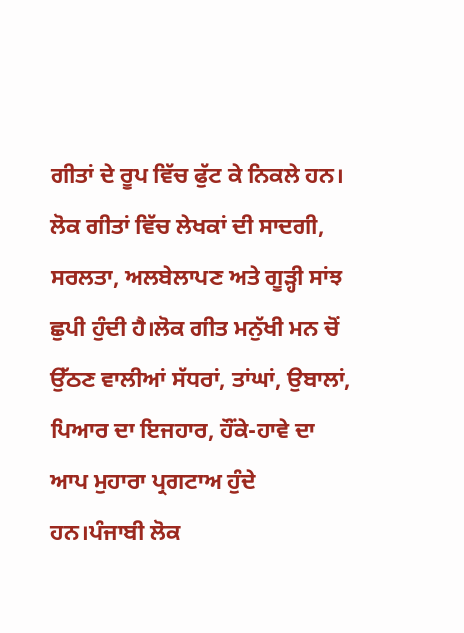ਗੀਤਾਂ ਦੇ ਰੂਪ ਵਿੱਚ ਫੁੱਟ ਕੇ ਨਿਕਲੇ ਹਨ। ਲੋਕ ਗੀਤਾਂ ਵਿੱਚ ਲੇਖਕਾਂ ਦੀ ਸਾਦਗੀ, ਸਰਲਤਾ, ਅਲਬੇਲਾਪਣ ਅਤੇ ਗੂੜ੍ਹੀ ਸਾਂਝ ਛੁਪੀ ਹੁੰਦੀ ਹੈ।ਲੋਕ ਗੀਤ ਮਨੁੱਖੀ ਮਨ ਚੋਂ ਉੱਠਣ ਵਾਲੀਆਂ ਸੱਧਰਾਂ, ਤਾਂਘਾਂ, ਉਬਾਲਾਂ, ਪਿਆਰ ਦਾ ਇਜਹਾਰ, ਹੌਂਕੇ-ਹਾਵੇ ਦਾ ਆਪ ਮੁਹਾਰਾ ਪ੍ਰਗਟਾਅ ਹੁੰਦੇ ਹਨ।ਪੰਜਾਬੀ ਲੋਕ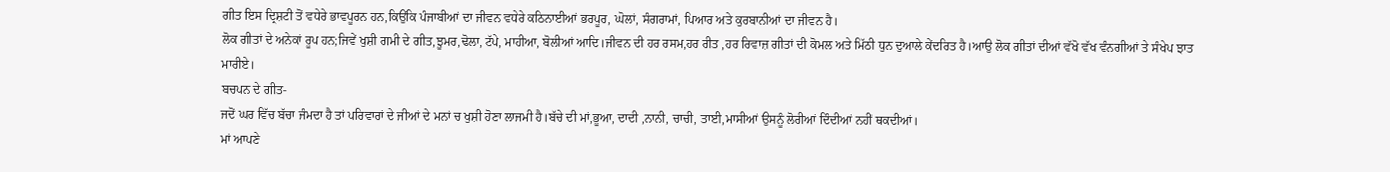ਗੀਤ ਇਸ ਦ੍ਰਿਸ਼ਟੀ ਤੋਂ ਵਧੇਰੇ ਭਾਵਪੂਰਨ ਹਨ,ਕਿਉਂਕਿ ਪੰਜਾਬੀਆਂ ਦਾ ਜੀਵਨ ਵਧੇਰੇ ਕਠਿਨਾਈਆਂ ਭਰਪੂਰ, ਘੋਲਾਂ, ਸੰਗਰਾਮਾਂ, ਪਿਆਰ ਅਤੇ ਕੁਰਬਾਨੀਆਂ ਦਾ ਜੀਵਨ ਹੈ।
ਲੋਕ ਗੀਤਾਂ ਦੇ ਅਨੇਕਾਂ ਰੂਪ ਹਨ;ਜਿਵੇਂ ਖੁਸ਼ੀ ਗਮੀ ਦੇ ਗੀਤ,ਝੂਮਰ,ਢੋਲਾ, ਟੱਪੇ, ਮਾਹੀਆ, ਬੋਲੀਆਂ ਆਦਿ।ਜੀਵਨ ਦੀ ਹਰ ਰਸਮ,ਹਰ ਰੀਤ ,ਹਰ ਰਿਵਾਜ਼ ਗੀਤਾਂ ਦੀ ਕੋਮਲ ਅਤੇ ਮਿੱਠੀ ਧੁਨ ਦੁਆਲੇ ਕੇਂਦਰਿਤ ਹੈ।ਆਉ ਲੋਕ ਗੀਤਾਂ ਦੀਆਂ ਵੱਖੋ ਵੱਖ ਵੰਨਗੀਆਂ ਤੇ ਸੰਖੇਪ ਝਾਤ ਮਾਰੀਏ।
ਬਚਪਨ ਦੇ ਗੀਤ-
ਜਦੋਂ ਘਰ ਵਿੱਚ ਬੱਚਾ ਜੰਮਦਾ ਹੈ ਤਾਂ ਪਰਿਵਾਰਾਂ ਦੇ ਜੀਆਂ ਦੇ ਮਨਾਂ ਚ ਖੁਸ਼ੀ ਹੋਣਾ ਲਾਜਮੀ ਹੈ।ਬੱਚੇ ਦੀ ਮਾਂ,ਭੂਆ, ਦਾਦੀ ,ਨਾਨੀ, ਚਾਚੀ, ਤਾਈ,ਮਾਸੀਆਂ ਉਸਨੂੰ ਲੋਰੀਆਂ ਦਿੰਦੀਆਂ ਨਹੀਂ ਥਕਦੀਆਂ।
ਮਾਂ ਆਪਣੇ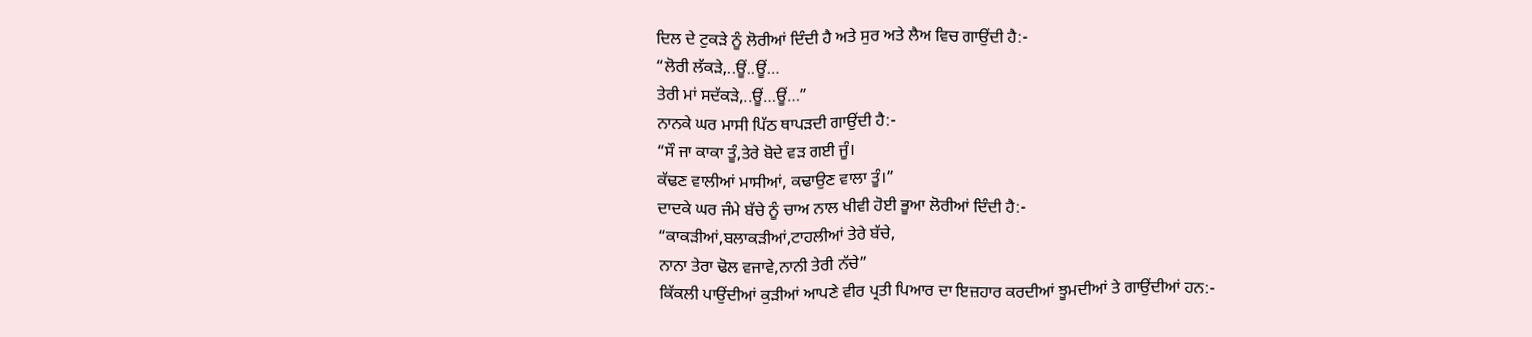ਦਿਲ ਦੇ ਟੁਕੜੇ ਨੂੰ ਲੋਰੀਆਂ ਦਿੰਦੀ ਹੈ ਅਤੇ ਸੁਰ ਅਤੇ ਲੈਅ ਵਿਚ ਗਾਉਂਦੀ ਹੈ:-
“ਲੋਰੀ ਲੱਕੜੇ,..ਊਂ..ਊਂ…
ਤੇਰੀ ਮਾਂ ਸਦੱਕੜੇ,..ਊਂ…ਊਂ…”
ਨਾਨਕੇ ਘਰ ਮਾਸੀ ਪਿੱਠ ਥਾਪੜਦੀ ਗਾਉਂਦੀ ਹੈ:-
“ਸੌ ਜਾ ਕਾਕਾ ਤੂੰ,ਤੇਰੇ ਬੋਦੇ ਵੜ ਗਈ ਜੂੰ।
ਕੱਢਣ ਵਾਲੀਆਂ ਮਾਸੀਆਂ, ਕਢਾਉਣ ਵਾਲਾ ਤੂੰ।”
ਦਾਦਕੇ ਘਰ ਜੰਮੇ ਬੱਚੇ ਨੂੰ ਚਾਅ ਨਾਲ ਖੀਵੀ ਹੋਈ ਭੂਆ ਲੋਰੀਆਂ ਦਿੰਦੀ ਹੈ:-
“ਕਾਕੜੀਆਂ,ਬਲਾਕੜੀਆਂ,ਟਾਹਲੀਆਂ ਤੇਰੇ ਬੱਚੇ,
ਨਾਨਾ ਤੇਰਾ ਢੋਲ ਵਜਾਵੇ,ਨਾਨੀ ਤੇਰੀ ਨੱਚੇ”
ਕਿੱਕਲੀ ਪਾਉਂਦੀਆਂ ਕੁੜੀਆਂ ਆਪਣੇ ਵੀਰ ਪ੍ਰਤੀ ਪਿਆਰ ਦਾ ਇਜ਼ਹਾਰ ਕਰਦੀਆਂ ਝੂਮਦੀਆਂ ਤੇ ਗਾਉਂਦੀਆਂ ਹਨ:-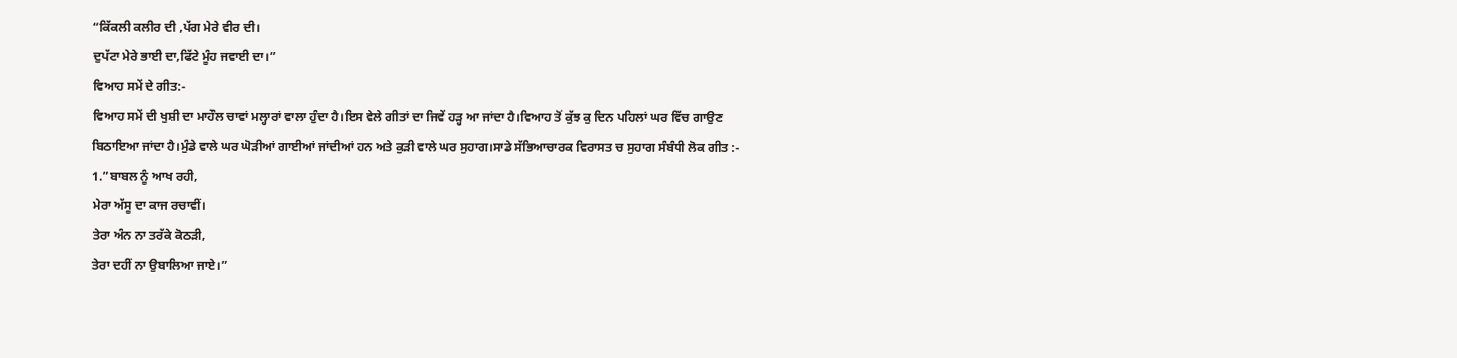“ਕਿੱਕਲੀ ਕਲੀਰ ਦੀ ,ਪੱਗ ਮੇਰੇ ਵੀਰ ਦੀ।
ਦੁਪੱਟਾ ਮੇਰੇ ਭਾਈ ਦਾ,ਫਿੱਟੇ ਮੂੰਹ ਜਵਾਈ ਦਾ।”
ਵਿਆਹ ਸਮੇਂ ਦੇ ਗੀਤ:-
ਵਿਆਹ ਸਮੇਂ ਦੀ ਖੁਸ਼ੀ ਦਾ ਮਾਹੌਲ ਚਾਵਾਂ ਮਲ੍ਹਾਰਾਂ ਵਾਲਾ ਹੁੰਦਾ ਹੈ।ਇਸ ਵੇਲੇ ਗੀਤਾਂ ਦਾ ਜਿਵੇਂ ਹੜ੍ਹ ਆ ਜਾਂਦਾ ਹੈ।ਵਿਆਹ ਤੋਂ ਕੁੱਝ ਕੁ ਦਿਨ ਪਹਿਲਾਂ ਘਰ ਵਿੱਚ ਗਾਉਣ ਬਿਠਾਇਆ ਜਾਂਦਾ ਹੈ।ਮੁੰਡੇ ਵਾਲੇ ਘਰ ਘੋੜੀਆਂ ਗਾਈਆਂ ਜਾਂਦੀਆਂ ਹਨ ਅਤੇ ਕੁੜੀ ਵਾਲੇ ਘਰ ਸੁਹਾਗ।ਸਾਡੇ ਸੱਭਿਆਚਾਰਕ ਵਿਰਾਸਤ ਚ ਸੁਹਾਗ ਸੰਬੰਧੀ ਲੋਕ ਗੀਤ :-
1.”ਬਾਬਲ ਨੂੰ ਆਖ ਰਹੀ,
ਮੇਰਾ ਅੱਸੂ ਦਾ ਕਾਜ ਰਚਾਵੀਂ।
ਤੇਰਾ ਅੰਨ ਨਾ ਤਰੱਕੇ ਕੋਠੜੀ,
ਤੇਰਾ ਦਹੀਂ ਨਾ ਉਬਾਲਿਆ ਜਾਏ।”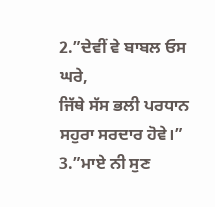2.”ਦੇਵੀਂ ਵੇ ਬਾਬਲ ਓਸ ਘਰੇ,
ਜਿੱਥੇ ਸੱਸ ਭਲੀ ਪਰਧਾਨ
ਸਹੁਰਾ ਸਰਦਾਰ ਹੋਵੇ।”
3.”ਮਾਏ ਨੀ ਸੁਣ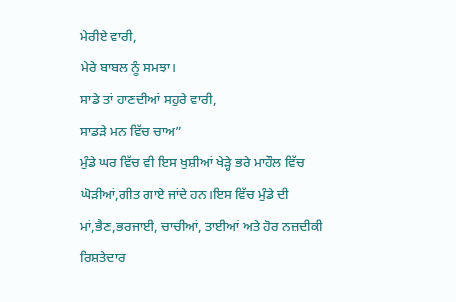ਮੇਰੀਏ ਵਾਰੀ,
ਮੇਰੇ ਬਾਬਲ ਨੂੰ ਸਮਝਾ।
ਸਾਡੇ ਤਾਂ ਹਾਣਦੀਆਂ ਸਹੁਰੇ ਵਾਰੀ,
ਸਾਡੜੇ ਮਨ ਵਿੱਚ ਚਾਅ”
ਮੁੰਡੇ ਘਰ ਵਿੱਚ ਵੀ ਇਸ ਖੁਸ਼ੀਆਂ ਖੇੜ੍ਹੇ ਭਰੇ ਮਾਹੌਲ ਵਿੱਚ ਘੋੜੀਆਂ,ਗੀਤ ਗਾਏ ਜਾਂਦੇ ਹਨ।ਇਸ ਵਿੱਚ ਮੁੰਡੇ ਦੀ ਮਾਂ,ਭੈਣ,ਭਰਜਾਈ, ਚਾਚੀਆਂ, ਤਾਈਆਂ ਅਤੇ ਹੋਰ ਨਜ਼ਦੀਕੀ ਰਿਸ਼ਤੇਦਾਰ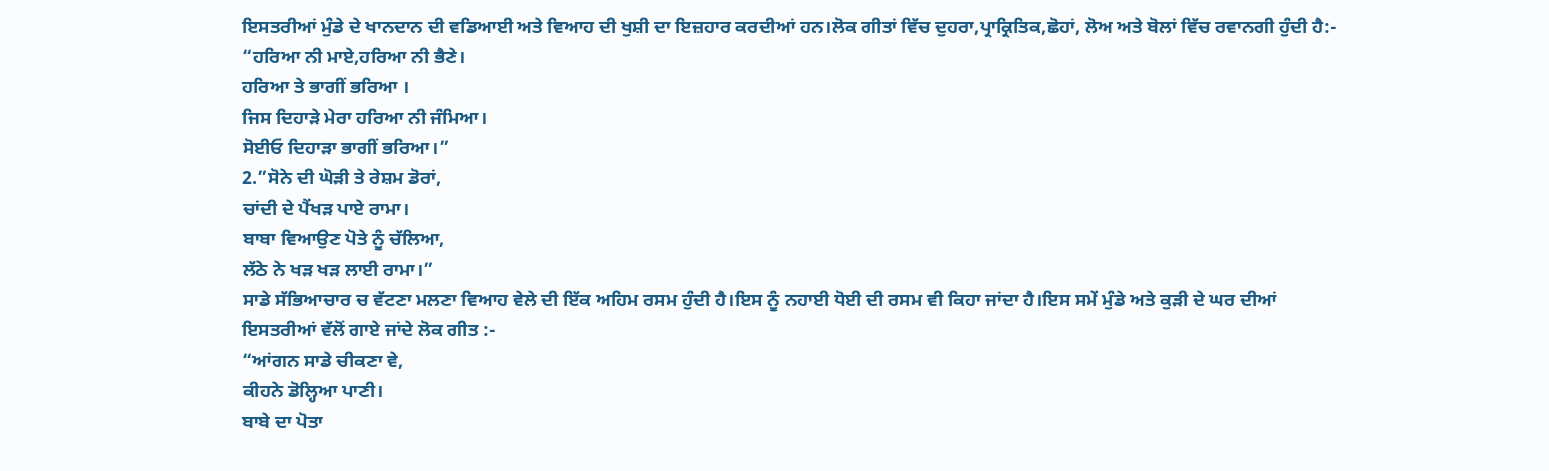ਇਸਤਰੀਆਂ ਮੁੰਡੇ ਦੇ ਖਾਨਦਾਨ ਦੀ ਵਡਿਆਈ ਅਤੇ ਵਿਆਹ ਦੀ ਖੁਸ਼ੀ ਦਾ ਇਜ਼ਹਾਰ ਕਰਦੀਆਂ ਹਨ।ਲੋਕ ਗੀਤਾਂ ਵਿੱਚ ਦੁਹਰਾ,ਪ੍ਰਾਕ੍ਰਿਤਿਕ,ਛੋਹਾਂ, ਲੋਅ ਅਤੇ ਬੋਲਾਂ ਵਿੱਚ ਰਵਾਨਗੀ ਹੁੰਦੀ ਹੈ:-
“ਹਰਿਆ ਨੀ ਮਾਏ,ਹਰਿਆ ਨੀ ਭੈਣੇ।
ਹਰਿਆ ਤੇ ਭਾਗੀਂ ਭਰਿਆ ।
ਜਿਸ ਦਿਹਾੜੇ ਮੇਰਾ ਹਰਿਆ ਨੀ ਜੰਮਿਆ।
ਸੋਈਓ ਦਿਹਾੜਾ ਭਾਗੀਂ ਭਰਿਆ।”
2.”ਸੋਨੇ ਦੀ ਘੋੜੀ ਤੇ ਰੇਸ਼ਮ ਡੋਰਾਂ,
ਚਾਂਦੀ ਦੇ ਪੈਂਖੜ ਪਾਏ ਰਾਮਾ।
ਬਾਬਾ ਵਿਆਉਣ ਪੋਤੇ ਨੂੰ ਚੱਲਿਆ,
ਲੱਠੇ ਨੇ ਖੜ ਖੜ ਲਾਈ ਰਾਮਾ।”
ਸਾਡੇ ਸੱਭਿਆਚਾਰ ਚ ਵੱਟਣਾ ਮਲਣਾ ਵਿਆਹ ਵੇਲੇ ਦੀ ਇੱਕ ਅਹਿਮ ਰਸਮ ਹੁੰਦੀ ਹੈ।ਇਸ ਨੂੰ ਨਹਾਈ ਧੋਈ ਦੀ ਰਸਮ ਵੀ ਕਿਹਾ ਜਾਂਦਾ ਹੈ।ਇਸ ਸਮੇਂ ਮੁੰਡੇ ਅਤੇ ਕੁੜੀ ਦੇ ਘਰ ਦੀਆਂ ਇਸਤਰੀਆਂ ਵੱਲੋਂ ਗਾਏ ਜਾਂਦੇ ਲੋਕ ਗੀਤ :-
“ਆਂਗਨ ਸਾਡੇ ਚੀਕਣਾ ਵੇ,
ਕੀਹਨੇ ਡੋਲ੍ਹਿਆ ਪਾਣੀ।
ਬਾਬੇ ਦਾ ਪੋਤਾ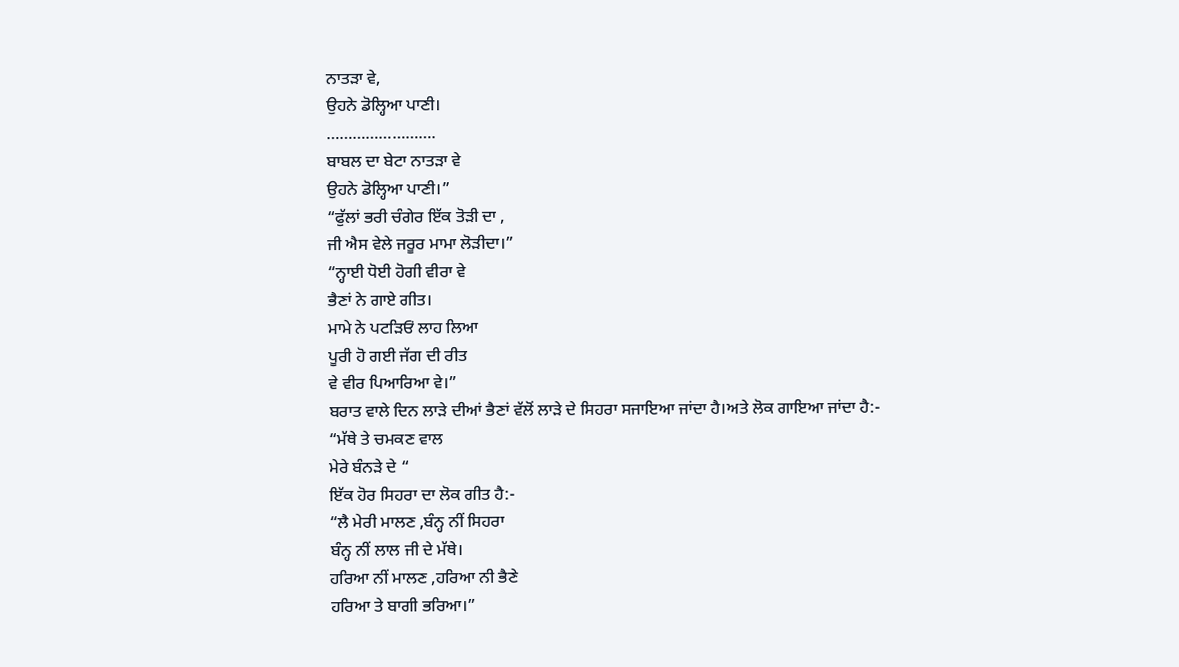ਨਾਤੜਾ ਵੇ,
ਉਹਨੇ ਡੋਲ੍ਹਿਆ ਪਾਣੀ।
…………………….
ਬਾਬਲ ਦਾ ਬੇਟਾ ਨਾਤੜਾ ਵੇ
ਉਹਨੇ ਡੋਲ੍ਹਿਆ ਪਾਣੀ।”
“ਫੁੱਲਾਂ ਭਰੀ ਚੰਗੇਰ ਇੱਕ ਤੋੜੀ ਦਾ ,
ਜੀ ਐਸ ਵੇਲੇ ਜਰੂਰ ਮਾਮਾ ਲੋੜੀਦਾ।”
“ਨ੍ਹਾਈ ਧੋਈ ਹੋਗੀ ਵੀਰਾ ਵੇ
ਭੈਣਾਂ ਨੇ ਗਾਏ ਗੀਤ।
ਮਾਮੇ ਨੇ ਪਟੜਿਓਂ ਲਾਹ ਲਿਆ
ਪੂਰੀ ਹੋ ਗਈ ਜੱਗ ਦੀ ਰੀਤ
ਵੇ ਵੀਰ ਪਿਆਰਿਆ ਵੇ।”
ਬਰਾਤ ਵਾਲੇ ਦਿਨ ਲਾੜੇ ਦੀਆਂ ਭੈਣਾਂ ਵੱਲੋਂ ਲਾੜੇ ਦੇ ਸਿਹਰਾ ਸਜਾਇਆ ਜਾਂਦਾ ਹੈ।ਅਤੇ ਲੋਕ ਗਾਇਆ ਜਾਂਦਾ ਹੈ:-
“ਮੱਥੇ ਤੇ ਚਮਕਣ ਵਾਲ
ਮੇਰੇ ਬੰਨੜੇ ਦੇ “
ਇੱਕ ਹੋਰ ਸਿਹਰਾ ਦਾ ਲੋਕ ਗੀਤ ਹੈ:-
“ਲੈ ਮੇਰੀ ਮਾਲਣ ,ਬੰਨ੍ਹ ਨੀਂ ਸਿਹਰਾ
ਬੰਨ੍ਹ ਨੀਂ ਲਾਲ ਜੀ ਦੇ ਮੱਥੇ।
ਹਰਿਆ ਨੀਂ ਮਾਲਣ ,ਹਰਿਆ ਨੀ ਭੈਣੇ
ਹਰਿਆ ਤੇ ਬਾਗੀ ਭਰਿਆ।”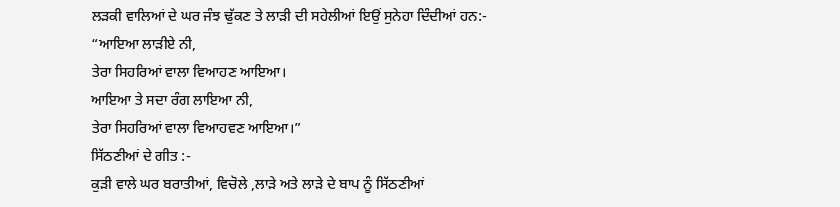ਲੜਕੀ ਵਾਲਿਆਂ ਦੇ ਘਰ ਜੰਝ ਢੁੱਕਣ ਤੇ ਲਾੜੀ ਦੀ ਸਹੇਲੀਆਂ ਇਉਂ ਸੁਨੇਹਾ ਦਿੰਦੀਆਂ ਹਨ:-
“ਆਇਆ ਲਾੜੀਏ ਨੀ,
ਤੇਰਾ ਸਿਹਰਿਆਂ ਵਾਲਾ ਵਿਆਹਣ ਆਇਆ।
ਆਇਆ ਤੇ ਸਦਾ ਰੰਗ ਲਾਇਆ ਨੀ,
ਤੇਰਾ ਸਿਹਰਿਆਂ ਵਾਲਾ ਵਿਆਹਵਣ ਆਇਆ।”
ਸਿੱਠਣੀਆਂ ਦੇ ਗੀਤ :-
ਕੁੜੀ ਵਾਲੇ ਘਰ ਬਰਾਤੀਆਂ, ਵਿਚੋਲੇ ,ਲਾੜੇ ਅਤੇ ਲਾੜੇ ਦੇ ਬਾਪ ਨੂੰ ਸਿੱਠਣੀਆਂ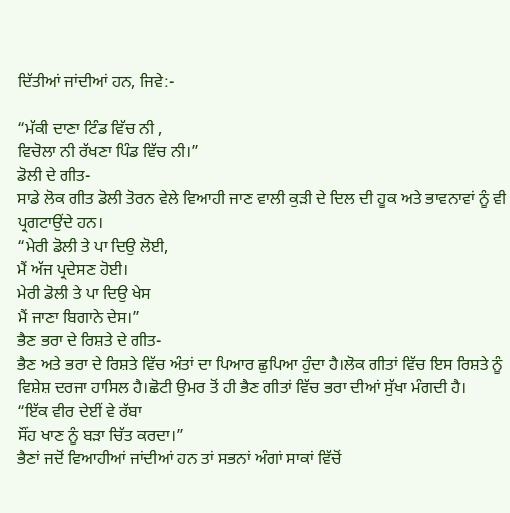ਦਿੱਤੀਆਂ ਜਾਂਦੀਆਂ ਹਨ, ਜਿਵੇ:-

“ਮੱਕੀ ਦਾਣਾ ਟਿੰਡ ਵਿੱਚ ਨੀ ,
ਵਿਚੋਲਾ ਨੀ ਰੱਖਣਾ ਪਿੰਡ ਵਿੱਚ ਨੀ।”
ਡੋਲੀ ਦੇ ਗੀਤ-
ਸਾਡੇ ਲੋਕ ਗੀਤ ਡੋਲੀ ਤੋਰਨ ਵੇਲੇ ਵਿਆਹੀ ਜਾਣ ਵਾਲੀ ਕੁੜੀ ਦੇ ਦਿਲ ਦੀ ਹੂਕ ਅਤੇ ਭਾਵਨਾਵਾਂ ਨੂੰ ਵੀ ਪ੍ਰਗਟਾਉਂਦੇ ਹਨ।
“ਮੇਰੀ ਡੋਲੀ ਤੇ ਪਾ ਦਿਉ ਲੋਈ,
ਮੈਂ ਅੱਜ ਪ੍ਰਦੇਸਣ ਹੋਈ।
ਮੇਰੀ ਡੋਲੀ ਤੇ ਪਾ ਦਿਉ ਖੇਸ
ਮੈਂ ਜਾਣਾ ਬਿਗਾਨੇ ਦੇਸ।”
ਭੈਣ ਭਰਾ ਦੇ ਰਿਸ਼ਤੇ ਦੇ ਗੀਤ-
ਭੈਣ ਅਤੇ ਭਰਾ ਦੇ ਰਿਸ਼ਤੇ ਵਿੱਚ ਅੰਤਾਂ ਦਾ ਪਿਆਰ ਛੁਪਿਆ ਹੁੰਦਾ ਹੈ।ਲੋਕ ਗੀਤਾਂ ਵਿੱਚ ਇਸ ਰਿਸ਼ਤੇ ਨੂੰ ਵਿਸ਼ੇਸ਼ ਦਰਜਾ ਹਾਸਿਲ ਹੈ।ਛੋਟੀ ਉਮਰ ਤੋਂ ਹੀ ਭੈਣ ਗੀਤਾਂ ਵਿੱਚ ਭਰਾ ਦੀਆਂ ਸੁੱਖਾ ਮੰਗਦੀ ਹੈ।
“ਇੱਕ ਵੀਰ ਦੇਈਂ ਵੇ ਰੱਬਾ
ਸੌਂਹ ਖਾਣ ਨੂੰ ਬੜਾ ਚਿੱਤ ਕਰਦਾ।”
ਭੈਣਾਂ ਜਦੋਂ ਵਿਆਹੀਆਂ ਜਾਂਦੀਆਂ ਹਨ ਤਾਂ ਸਭਨਾਂ ਅੰਗਾਂ ਸਾਕਾਂ ਵਿੱਚੋਂ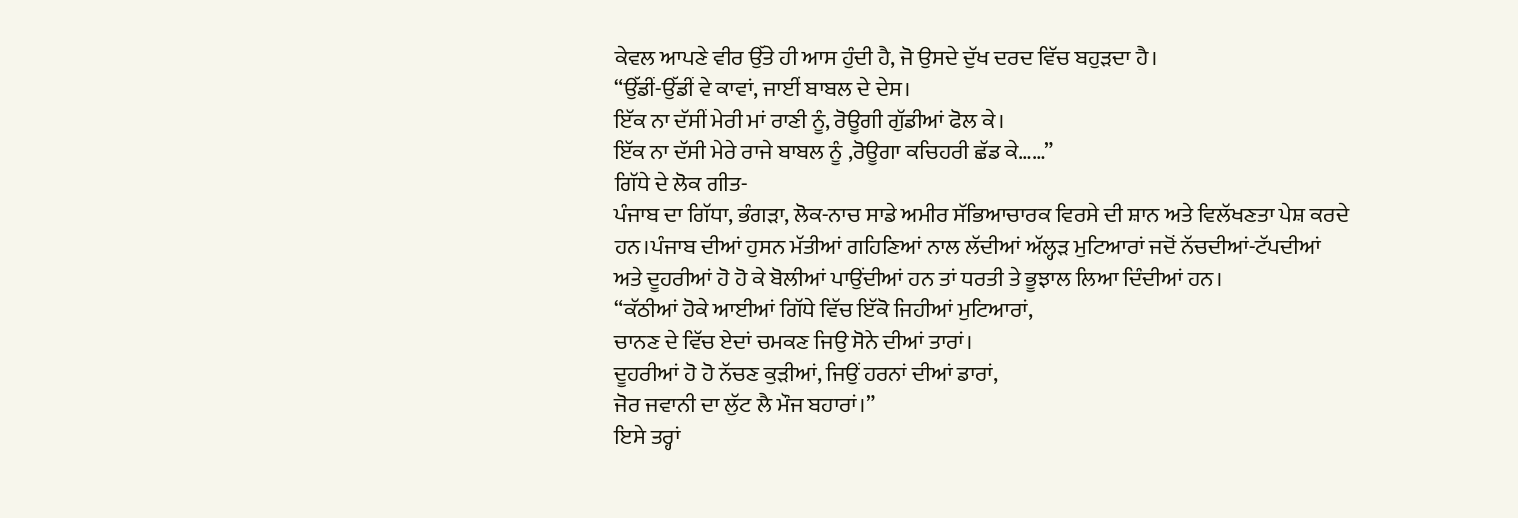ਕੇਵਲ ਆਪਣੇ ਵੀਰ ਉੱਤੇ ਹੀ ਆਸ ਹੁੰਦੀ ਹੈ, ਜੋ ਉਸਦੇ ਦੁੱਖ ਦਰਦ ਵਿੱਚ ਬਹੁੜਦਾ ਹੈ।
“ਉੱਡੀਂ-ਉੱਡੀਂ ਵੇ ਕਾਵਾਂ, ਜਾਈਂ ਬਾਬਲ ਦੇ ਦੇਸ।
ਇੱਕ ਨਾ ਦੱਸੀਂ ਮੇਰੀ ਮਾਂ ਰਾਣੀ ਨੂੰ, ਰੋਊਗੀ ਗੁੱਡੀਆਂ ਫੋਲ ਕੇ।
ਇੱਕ ਨਾ ਦੱਸੀ ਮੇਰੇ ਰਾਜੇ ਬਾਬਲ ਨੂੰ ,ਰੋਊਗਾ ਕਚਿਹਰੀ ਛੱਡ ਕੇ……”
ਗਿੱਧੇ ਦੇ ਲੋਕ ਗੀਤ-
ਪੰਜਾਬ ਦਾ ਗਿੱਧਾ, ਭੰਗੜਾ, ਲੋਕ-ਨਾਚ ਸਾਡੇ ਅਮੀਰ ਸੱਭਿਆਚਾਰਕ ਵਿਰਸੇ ਦੀ ਸ਼ਾਨ ਅਤੇ ਵਿਲੱਖਣਤਾ ਪੇਸ਼ ਕਰਦੇ ਹਨ।ਪੰਜਾਬ ਦੀਆਂ ਹੁਸਨ ਮੱਤੀਆਂ ਗਹਿਣਿਆਂ ਨਾਲ ਲੱਦੀਆਂ ਅੱਲ੍ਹੜ ਮੁਟਿਆਰਾਂ ਜਦੋਂ ਨੱਚਦੀਆਂ-ਟੱਪਦੀਆਂ ਅਤੇ ਦੂਹਰੀਆਂ ਹੋ ਹੋ ਕੇ ਬੋਲੀਆਂ ਪਾਉਂਦੀਆਂ ਹਨ ਤਾਂ ਧਰਤੀ ਤੇ ਭੂਝਾਲ ਲਿਆ ਦਿੰਦੀਆਂ ਹਨ।
“ਕੱਠੀਆਂ ਹੋਕੇ ਆਈਆਂ ਗਿੱਧੇ ਵਿੱਚ ਇੱਕੋ ਜਿਹੀਆਂ ਮੁਟਿਆਰਾਂ,
ਚਾਨਣ ਦੇ ਵਿੱਚ ਏਦਾਂ ਚਮਕਣ ਜਿਉ ਸੋਨੇ ਦੀਆਂ ਤਾਰਾਂ।
ਦੂਹਰੀਆਂ ਹੋ ਹੋ ਨੱਚਣ ਕੁੜੀਆਂ, ਜਿਉਂ ਹਰਨਾਂ ਦੀਆਂ ਡਾਰਾਂ,
ਜੋਰ ਜਵਾਨੀ ਦਾ ਲੁੱਟ ਲੈ ਮੌਜ ਬਹਾਰਾਂ।”
ਇਸੇ ਤਰ੍ਹਾਂ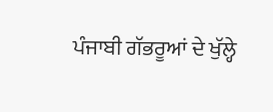ਪੰਜਾਬੀ ਗੱਭਰੂਆਂ ਦੇ ਖੁੱਲ੍ਹੇ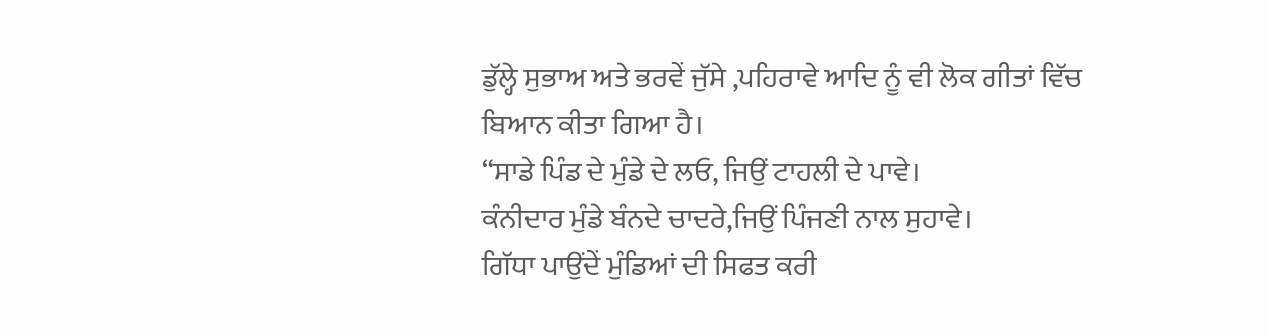ਡੁੱਲ੍ਹੇ ਸੁਭਾਅ ਅਤੇ ਭਰਵੇਂ ਜੁੱਸੇ ,ਪਹਿਰਾਵੇ ਆਦਿ ਨੂੰ ਵੀ ਲੋਕ ਗੀਤਾਂ ਵਿੱਚ ਬਿਆਨ ਕੀਤਾ ਗਿਆ ਹੈ।
“ਸਾਡੇ ਪਿੰਡ ਦੇ ਮੁੰਡੇ ਦੇ ਲਓ, ਜਿਉਂ ਟਾਹਲੀ ਦੇ ਪਾਵੇ।
ਕੰਨੀਦਾਰ ਮੁੰਡੇ ਬੰਨਦੇ ਚਾਦਰੇ,ਜਿਉਂ ਪਿੰਜਣੀ ਨਾਲ ਸੁਹਾਵੇ।
ਗਿੱਧਾ ਪਾਉਂਦੇਂ ਮੁੰਡਿਆਂ ਦੀ ਸਿਫਤ ਕਰੀ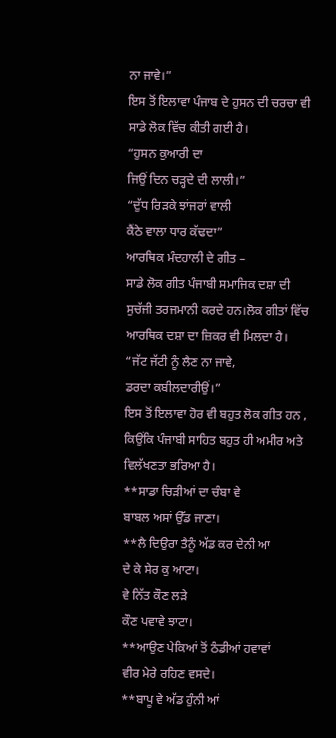ਨਾ ਜਾਵੇ।”
ਇਸ ਤੋਂ ਇਲਾਵਾ ਪੰਜਾਬ ਦੇ ਹੁਸਨ ਦੀ ਚਰਚਾ ਵੀ ਸਾਡੇ ਲੋਕ ਵਿੱਚ ਕੀਤੀ ਗਈ ਹੈ।
“ਹੁਸਨ ਕੁਆਰੀ ਦਾ
ਜਿਉਂ ਦਿਨ ਚੜ੍ਹਦੇ ਦੀ ਲਾਲੀ।”
“ਦੁੱਧ ਰਿੜਕੇ ਝਾਂਜਰਾਂ ਵਾਲੀ
ਕੈਂਠੇ ਵਾਲਾ ਧਾਰ ਕੱਢਦਾ”
ਆਰਥਿਕ ਮੰਦਹਾਲੀ ਦੇ ਗੀਤ –
ਸਾਡੇ ਲੋਕ ਗੀਤ ਪੰਜਾਬੀ ਸਮਾਜਿਕ ਦਸ਼ਾ ਦੀ ਸੁਚੱਜੀ ਤਰਜਮਾਨੀ ਕਰਦੇ ਹਨ।ਲੋਕ ਗੀਤਾਂ ਵਿੱਚ ਆਰਥਿਕ ਦਸ਼ਾ ਦਾ ਜ਼ਿਕਰ ਵੀ ਮਿਲਦਾ ਹੈ।
“ਜੱਟ ਜੱਟੀ ਨੂੰ ਲੈਣ ਨਾ ਜਾਵੇ,
ਡਰਦਾ ਕਬੀਲਦਾਰੀਉਂ।”
ਇਸ ਤੋਂ ਇਲਾਵਾ ਹੋਰ ਵੀ ਬਹੁਤ ਲੋਕ ਗੀਤ ਹਨ , ਕਿਉਂਕਿ ਪੰਜਾਬੀ ਸਾਹਿਤ ਬਹੁਤ ਹੀ ਅਮੀਰ ਅਤੇ ਵਿਲੱਖਣਤਾ ਭਰਿਆ ਹੈ।
**ਸਾਡਾ ਚਿੜੀਆਂ ਦਾ ਚੰਬਾ ਵੇ
ਬਾਬਲ ਅਸਾਂ ਉੱਡ ਜਾਣਾ।
**ਲੈ ਦਿਉਰਾ ਤੈਨੂੰ ਅੱਡ ਕਰ ਦੇਨੀ ਆ
ਦੇ ਕੇ ਸੇਰ ਕੁ ਆਟਾ।
ਵੇ ਨਿੱਤ ਕੌਣ ਲੜੇ
ਕੌਣ ਪਵਾਵੇ ਝਾਟਾ।
**ਆਉਣ ਪੇਕਿਆਂ ਤੋਂ ਠੰਡੀਆਂ ਹਵਾਵਾਂ
ਵੀਰ ਮੇਰੇ ਰਹਿਣ ਵਸਦੇ।
**ਬਾਪੂ ਵੇ ਅੱਡ ਹੁੰਨੀ ਆਂ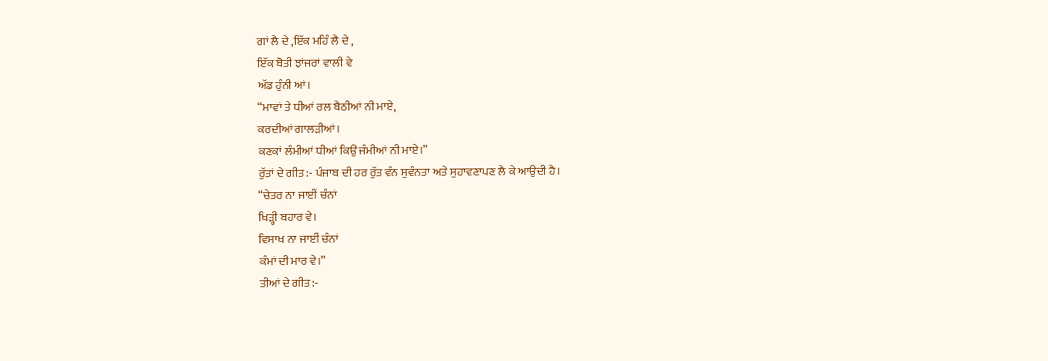ਗਾਂ ਲੈ ਦੇ ,ਇੱਕ ਮਹਿੰ ਲੈ ਦੇ ,
ਇੱਕ ਬੋਤੀ ਝਾਂਜਰਾਂ ਵਾਲੀ ਵੇ
ਅੱਡ ਹੁੰਨੀ ਆਂ।
“ਮਾਵਾਂ ਤੇ ਧੀਆਂ ਰਲ ਬੈਠੀਆਂ ਨੀ ਮਾਏ,
ਕਰਦੀਆਂ ਗਾਲੜੀਆਂ।
ਕਣਕਾਂ ਲੰਮੀਆਂ ਧੀਆਂ ਕਿਉਂ ਜੰਮੀਆਂ ਨੀ ਮਾਏ।”
ਰੁੱਤਾਂ ਦੇ ਗੀਤ:- ਪੰਜਾਬ ਦੀ ਹਰ ਰੁੱਤ ਵੰਨ ਸੁਵੰਨਤਾ ਅਤੇ ਸੁਹਾਵਣਾਪਣ ਲੈ ਕੇ ਆਉਦੀ ਹੈ।
“ਚੇਤਰ ਨਾ ਜਾਈਂ ਚੰਨਾਂ
ਖਿੜ੍ਹੀ ਬਹਾਰ ਵੇ।
ਵਿਸਾਖ ਨਾ ਜਾਈਂ ਚੰਨਾਂ
ਕੰਮਾਂ ਦੀ ਮਾਰ ਵੇ।”
ਤੀਆਂ ਦੇ ਗੀਤ:-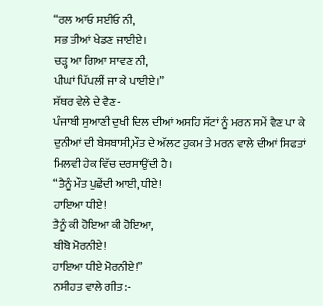“ਰਲ ਆਓ ਸਈਓ ਨੀ,
ਸਭ ਤੀਆਂ ਖੇਡਣ ਜਾਈਏ।
ਚੜ੍ਹ ਆ ਗਿਆ ਸਾਵਣ ਨੀ,
ਪੀਘਾਂ ਪਿੱਪਲੀਂ ਜਾ ਕੇ ਪਾਈਏ।”
ਸੱਥਰ ਵੇਲੇ ਦੇ ਵੈਣ-
ਪੰਜਾਬੀ ਸੁਆਣੀ ਦੁਖੀ ਦਿਲ ਦੀਆਂ ਅਸਹਿ ਸੱਟਾਂ ਨੂੰ ਮਰਨ ਸਮੇਂ ਵੈਣ ਪਾ ਕੇ ਦੁਨੀਆਂ ਦੀ ਬੇਸਬਾਸੀ,ਮੌਤ ਦੇ ਅੱਲਟ ਹੁਕਮ ਤੇ ਮਰਨ ਵਾਲੇ ਦੀਆਂ ਸਿਫਤਾਂ ਮਿਲਵੀ ਹੇਕ ਵਿੱਚ ਦਰਸਾਉਂਦੀ ਹੈ।
“ਤੈਨੂੰ ਮੌਤ ਪੁਛੇਂਦੀ ਆਈ, ਧੀਏ!
ਹਾਇਆ ਧੀਏ!
ਤੈਨੂੰ ਕੀ ਹੋਇਆ ਕੀ ਹੋਇਆ,
ਬੀਬੋ ਮੋਰਨੀਏ!
ਹਾਇਆ ਧੀਏ ਮੋਰਨੀਏ!”
ਨਸੀਹਤ ਵਾਲੇ ਗੀਤ:-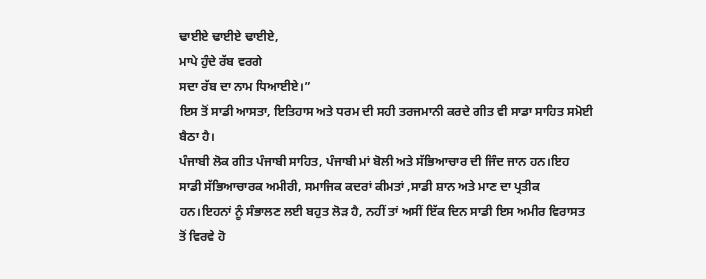ਢਾਈਏ ਢਾਈਏ ਢਾਈਏ,
ਮਾਪੇ ਹੁੰਦੇ ਰੱਬ ਵਰਗੇ
ਸਦਾ ਰੱਬ ਦਾ ਨਾਮ ਧਿਆਈਏ।”
ਇਸ ਤੋਂ ਸਾਡੀ ਆਸਤਾ, ਇਤਿਹਾਸ ਅਤੇ ਧਰਮ ਦੀ ਸਹੀ ਤਰਜਮਾਨੀ ਕਰਦੇ ਗੀਤ ਵੀ ਸਾਡਾ ਸਾਹਿਤ ਸਮੋਈ ਬੈਠਾ ਹੈ।
ਪੰਜਾਬੀ ਲੋਕ ਗੀਤ ਪੰਜਾਬੀ ਸਾਹਿਤ, ਪੰਜਾਬੀ ਮਾਂ ਬੋਲੀ ਅਤੇ ਸੱਭਿਆਚਾਰ ਦੀ ਜਿੰਦ ਜਾਨ ਹਨ।ਇਹ ਸਾਡੀ ਸੱਭਿਆਚਾਰਕ ਅਮੀਰੀ, ਸਮਾਜਿਕ ਕਦਰਾਂ ਕੀਮਤਾਂ ,ਸਾਡੀ ਸ਼ਾਨ ਅਤੇ ਮਾਣ ਦਾ ਪ੍ਰਤੀਕ ਹਨ।ਇਹਨਾਂ ਨੂੰ ਸੰਭਾਲਣ ਲਈ ਬਹੁਤ ਲੋੜ ਹੈ, ਨਹੀਂ ਤਾਂ ਅਸੀਂ ਇੱਕ ਦਿਨ ਸਾਡੀ ਇਸ ਅਮੀਰ ਵਿਰਾਸਤ ਤੋਂ ਵਿਰਵੇ ਹੋ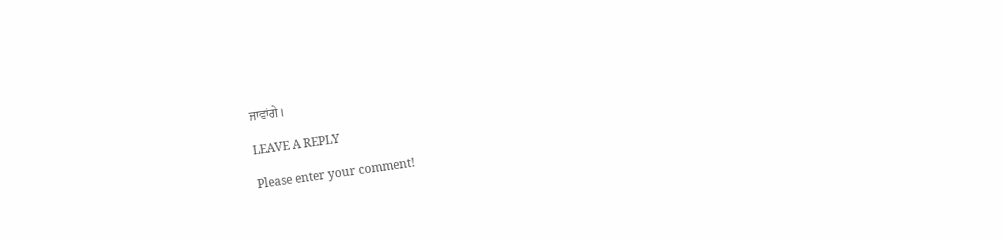ਜਾਵਾਂਗੇ।

LEAVE A REPLY

Please enter your comment!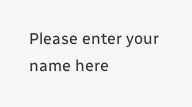Please enter your name here